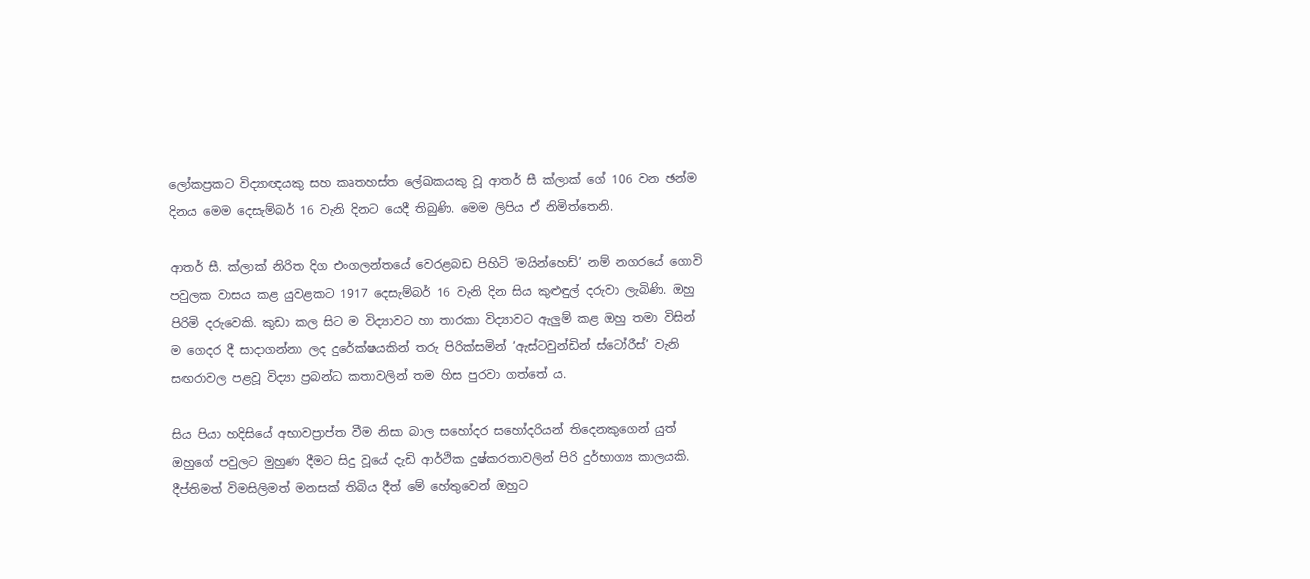ලෝකප්‍රකට විද්‍යාඥයකු සහ කෘතහස්ත ලේඛකයකු වූ ආතර් සී ක්ලාක් ගේ 106 වන ඡන්ම දිනය මෙම දෙසැම්බර් 16 වැනි දිනට යෙදී තිබුණි. මෙම ලිපිය ඒ නිමිත්තෙනි.

ආතර් සී. ක්ලාක් නිරිත දිග එංගලන්තයේ වෙරළබඩ පිහිටි ‘මයින්හෙඩ්’ නම් නගරයේ ගොවි පවුලක වාසය කළ යුවළකට 1917 දෙසැම්බර් 16 වැනි දින සිය කුළුඳුල් දරුවා ලැබිණි. ඔහු පිරිමි දරුවෙකි. කුඩා කල සිට ම විද්‍යාවට හා තාරකා විද්‍යාවට ඇලුම් කළ ඔහු තමා විසින් ම ගෙදර දී සාදාගන්නා ලද දුරේක්ෂයකින් තරු පිරික්සමින් ‘ඇස්ටවුන්ඩින් ස්ටෝරීස්’ වැනි සඟරාවල පළවූ විද්‍යා ප්‍රබන්ධ කතාවලින් තම හිස පුරවා ගත්තේ ය.

සිය පියා හදිසියේ අභාවප්‍රාප්ත වීම නිසා බාල සහෝදර සහෝදරියන් තිදෙනකුගෙන් යුත් ඔහුගේ පවුලට මුහුණ දීමට සිදු වූයේ දැඩි ආර්ථික දුෂ්කරතාවලින් පිරි දුර්භාග්‍ය කාලයකි. දීප්තිමත් විමසිලිමත් මනසක් තිබිය දීත් මේ හේතුවෙන් ඔහුට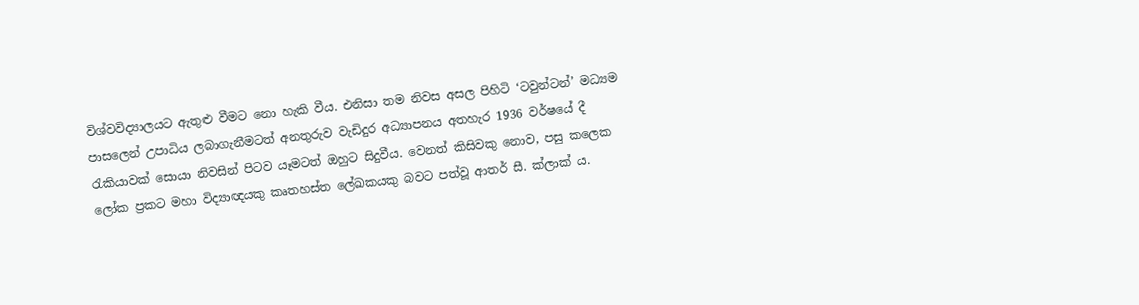විශ්වවිද්‍යාලයට ඇතුළු වීමට නො හැකි වීය. එනිසා තම නිවස අසල පිහිටි ‘ටවුන්ටන්’ මධ්‍යම පාසලෙන් උපාධිය ලබාගැනීමටත් අනතුරුව වැඩිදුර අධ්‍යාපනය අතහැර 1936 වර්ෂයේ දී රැකියාවක් සොයා නිවසින් පිටව යෑමටත් ඔහුට සිදුවීය. වෙනත් කිසිවකු නොව, පසු කලෙක ලෝක ප්‍රකට මහා විද්‍යාඥයකු කෘතහස්ත ලේඛකයකු බවට පත්වූ ආතර් සී. ක්ලාක් ය.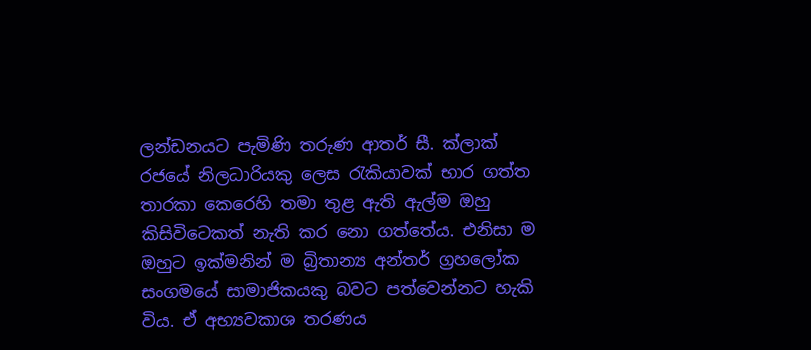ලන්ඩනයට පැමිණි තරුණ ආතර් සී. ක්ලාක් රජයේ නිලධාරියකු ලෙස රැකියාවක් භාර ගත්ත තාරකා කෙරෙහි තමා තුළ ඇති ඇල්ම ඔහු කිසිවිටෙකත් නැති කර නො ගත්තේය. එනිසා ම ඔහුට ඉක්මනින් ම බ්‍රිතාන්‍ය අන්තර් ග්‍රහලෝක සංගමයේ සාමාජිකයකු බවට පත්වෙන්නට හැකි විය. ඒ අභ්‍යවකාශ තරණය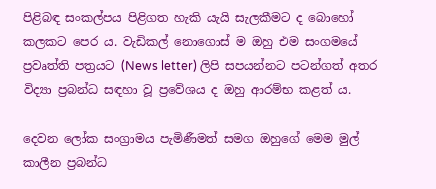පිළිබඳ සංකල්පය පිළිගත හැකි යැයි සැලකීමට ද බොහෝ කලකට පෙර ය. වැඩිකල් නොගොස් ම ඔහු එම සංගමයේ ප්‍රවෘත්ති පත්‍රයට (News letter) ලිපි සපයන්නට පටන්ගත් අතර විද්‍යා ප්‍රබන්ධ සඳහා වූ ප්‍රවේශය ද ඔහු ආරම්භ කළත් ය.

දෙවන ලෝක සංග්‍රාමය පැමිණීමත් සමග ඔහුගේ මෙම මුල් කාලීන ප්‍රබන්ධ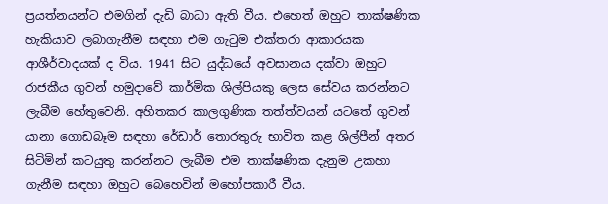ප්‍රයත්නයන්ට එමගින් දැඩි බාධා ඇති වීය. එහෙත් ඔහුට තාක්ෂණික හැකියාව ලබාගැනීම සඳහා එම ගැටුම එක්තරා ආකාරයක ආශීර්වාදයක් ද විය. 1941 සිට යුද්ධයේ අවසානය දක්වා ඔහුට රාජකීය ගුවන් හමුදාවේ කාර්මික ශිල්පියකු ලෙස සේවය කරන්නට ලැබීම හේතුවෙනි. අහිතකර කාලගුණික තත්ත්වයන් යටතේ ගුවන් යානා ගොඩබෑම සඳහා රේඩාර් තොරතුරු භාවිත කළ ශිල්පීන් අතර සිටිමින් කටයුතු කරන්නට ලැබීම එම තාක්ෂණික දැනුම උකහා ගැනීම සඳහා ඔහුට බෙහෙවින් මහෝපකාරී වීය.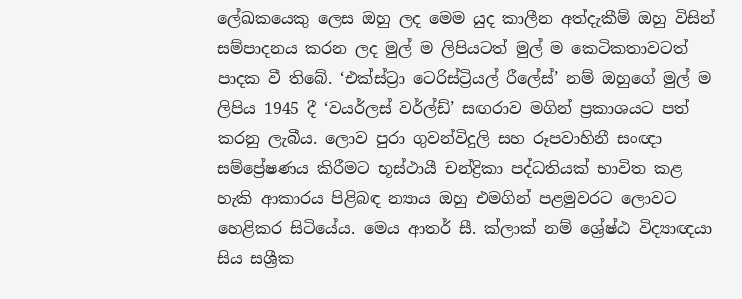ලේඛකයෙකු ලෙස ඔහු ලද මෙම යුද කාලීන අත්දැකීම් ඔහු විසින් සම්පාදනය කරන ලද මුල් ම ලිපියටත් මුල් ම කෙටිකතාවටත් පාදක වී තිබේ. ‘එක්ස්ට්‍රා ටෙරිස්ට්‍රියල් රීලේස්’ නම් ඔහුගේ මුල් ම ලිපිය 1945 දී ‘වයර්ලස් වර්ල්ඩ්’ සඟරාව මගින් ප්‍රකාශයට පත් කරනු ලැබීය. ලොව පුරා ගුවන්විදුලි සහ රූපවාහිනී සංඥා සම්ප්‍රේෂණය කිරීමට භූස්ථායී චන්ද්‍රිකා පද්ධතියක් භාවිත කළ හැකි ආකාරය පිළිබඳ න්‍යාය ඔහු එමගින් පළමුවරට ලොවට හෙළිකර සිටියේය. මෙය ආතර් සී. ක්ලාක් නම් ශ්‍රේෂ්ඨ විද්‍යාඥයා සිය සශ්‍රීක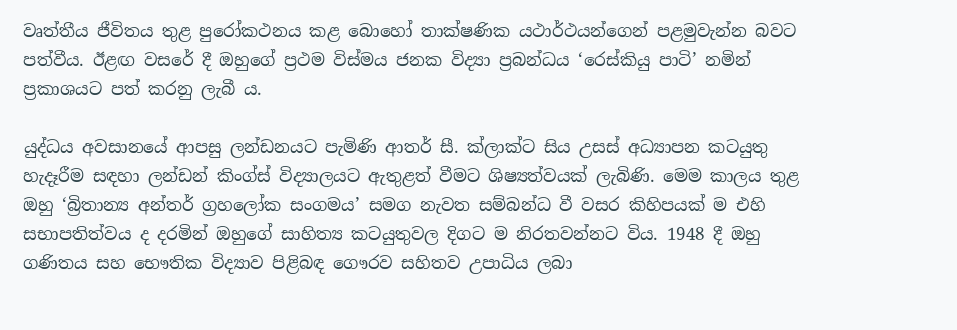වෘත්තීය ජීවිතය තුළ පුරෝකථනය කළ බොහෝ තාක්ෂණික යථාර්ථයන්ගෙන් පළමුවැන්න බවට පත්වීය. ඊළඟ වසරේ දී ඔහුගේ ප්‍රථම විස්මය ජනක විද්‍යා ප්‍රබන්ධය ‘රෙස්කියු පාටි’ නමින් ප්‍රකාශයට පත් කරනු ලැබී ය.

යුද්ධය අවසානයේ ආපසු ලන්ඩනයට පැමිණි ආතර් සී. ක්ලාක්ට සිය උසස් අධ්‍යාපන කටයුතු හැදෑරීම සඳහා ලන්ඩන් කිංග්ස් විද්‍යාලයට ඇතුළත් වීමට ශිෂ්‍යත්වයක් ලැබිණි. මෙම කාලය තුළ ඔහු ‘බ්‍රිතාන්‍ය අන්තර් ග්‍රහලෝක සංගමය’ සමග නැවත සම්බන්ධ වී වසර කිහිපයක් ම එහි සභාපතිත්වය ද දරමින් ඔහුගේ සාහිත්‍ය කටයුතුවල දිගට ම නිරතවන්නට විය. 1948 දී ඔහු ගණිතය සහ භෞතික විද්‍යාව පිළිබඳ ගෞරව සහිතව උපාධිය ලබා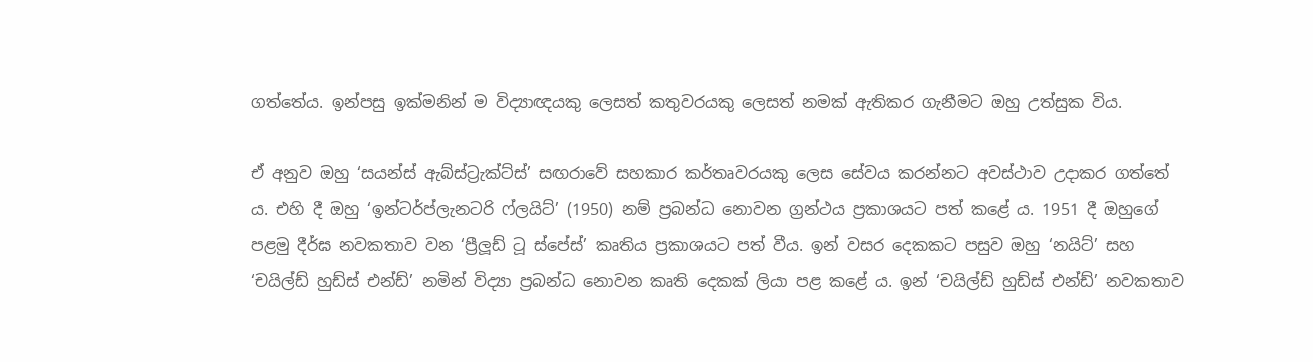ගත්තේය. ඉන්පසු ඉක්මනින් ම විද්‍යාඥයකු ලෙසත් කතුවරයකු ලෙසත් නමක් ඇතිකර ගැනීමට ඔහු උත්සුක විය.

ඒ අනුව ඔහු ‘සයන්ස් ඇබ්ස්ට්‍රැක්ට්ස්’ සඟරාවේ සහකාර කර්තෘවරයකු ලෙස සේවය කරන්නට අවස්ථාව උදාකර ගත්තේ ය. එහි දී ඔහු ‘ඉන්ටර්ප්ලැනටරි ෆ්ලයිට්’ (1950) නම් ප්‍රබන්ධ නොවන ග්‍රන්ථය ප්‍රකාශයට පත් කළේ ය. 1951 දී ඔහුගේ පළමු දීර්ඝ නවකතාව වන ‘ප්‍රීලූඩ් ටූ ස්පේස්’ කෘතිය ප්‍රකාශයට පත් වීය. ඉන් වසර දෙකකට පසුව ඔහු ‘නයිට්’ සහ ‘චයිල්ඩ් හුඩ්ස් එන්ඩ්’ නමින් විද්‍යා ප්‍රබන්ධ නොවන කෘති දෙකක් ලියා පළ කළේ ය. ඉන් ‘චයිල්ඩ් හුඩ්ස් එන්ඩ්’ නවකතාව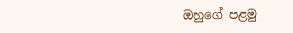ඔහුගේ පළමු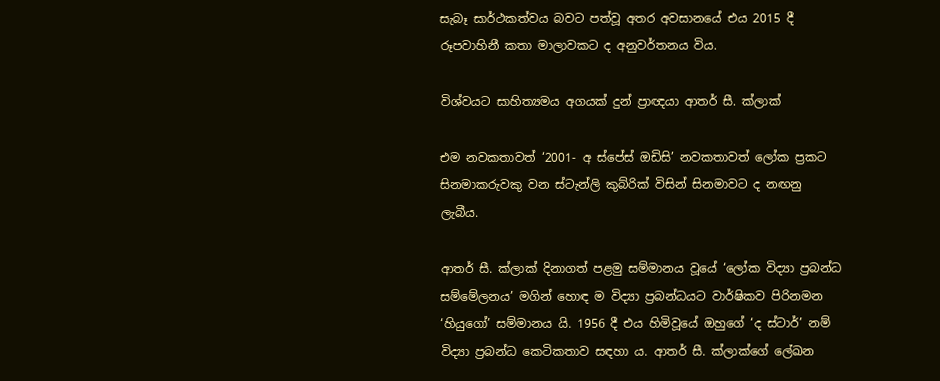සැබෑ සාර්ථකත්වය බවට පත්වූ අතර අවසානයේ එය 2015 දී රූපවාහිනී කතා මාලාවකට ද අනුවර්තනය විය.

විශ්වයට සාහිත්‍යමය අගයක් දුන් ප්‍රාඥයා ආතර් සී. ක්ලාක්

එම නවකතාවත් ‘2001- අ ස්පේස් ඔඩිසි’ නවකතාවත් ලෝක ප්‍රකට සිනමාකරුවකු වන ස්ටැන්ලි කුබ්රික් විසින් සිනමාවට ද නඟනු ලැබීය.

ආතර් සී. ක්ලාක් දිනාගත් පළමු සම්මානය වූයේ ‘ලෝක විද්‍යා ප්‍රබන්ධ සම්මේලනය’ මගින් හොඳ ම විද්‍යා ප්‍රබන්ධයට වාර්ෂිකව පිරිනමන ‘හියුගෝ’ සම්මානය යි. 1956 දී එය හිමිවූයේ ඔහුගේ ‘ද ස්ටාර්’ නම් විද්‍යා ප්‍රබන්ධ කෙටිකතාව සඳහා ය. ආතර් සී. ක්ලාක්ගේ ලේඛන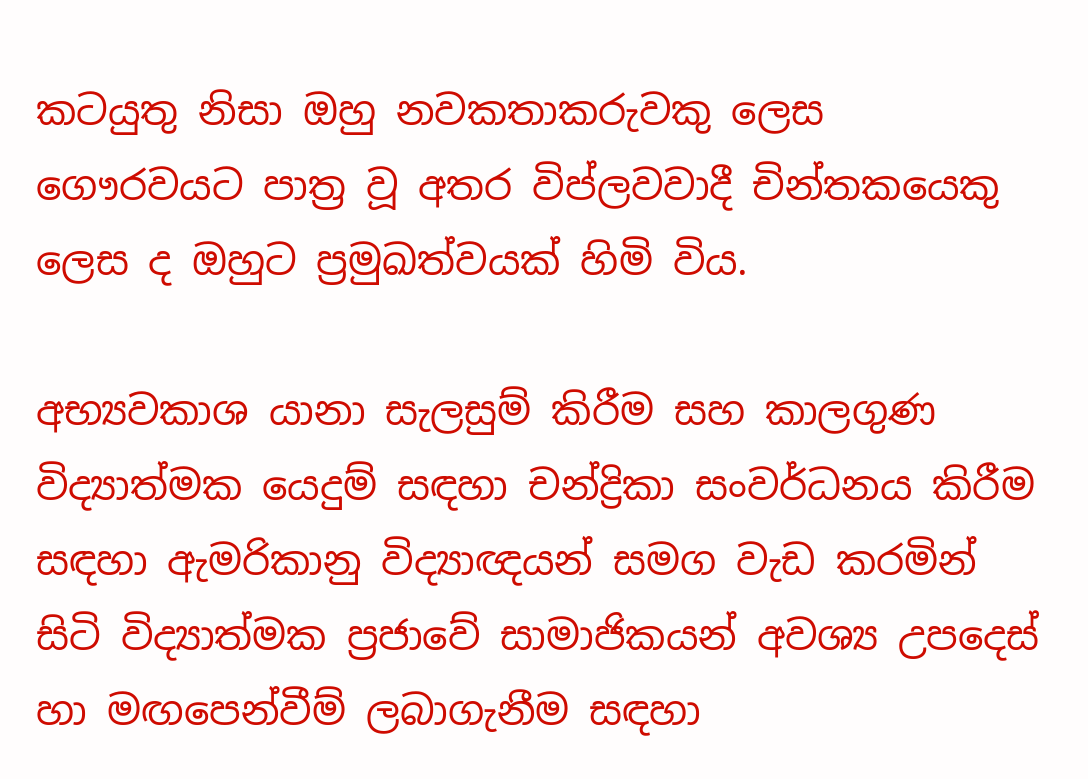කටයුතු නිසා ඔහු නවකතාකරුවකු ලෙස ගෞරවයට පාත්‍ර වූ අතර විප්ලවවාදී චින්තකයෙකු ලෙස ද ඔහුට ප්‍රමුඛත්වයක් හිමි විය.

අභ්‍යවකාශ යානා සැලසුම් කිරීම සහ කාලගුණ විද්‍යාත්මක යෙදුම් සඳහා චන්ද්‍රිකා සංවර්ධනය කිරීම සඳහා ඇමරිකානු විද්‍යාඥයන් සමග වැඩ කරමින් සිටි විද්‍යාත්මක ප්‍රජාවේ සාමාජිකයන් අවශ්‍ය උපදෙස් හා මඟපෙන්වීම් ලබාගැනීම සඳහා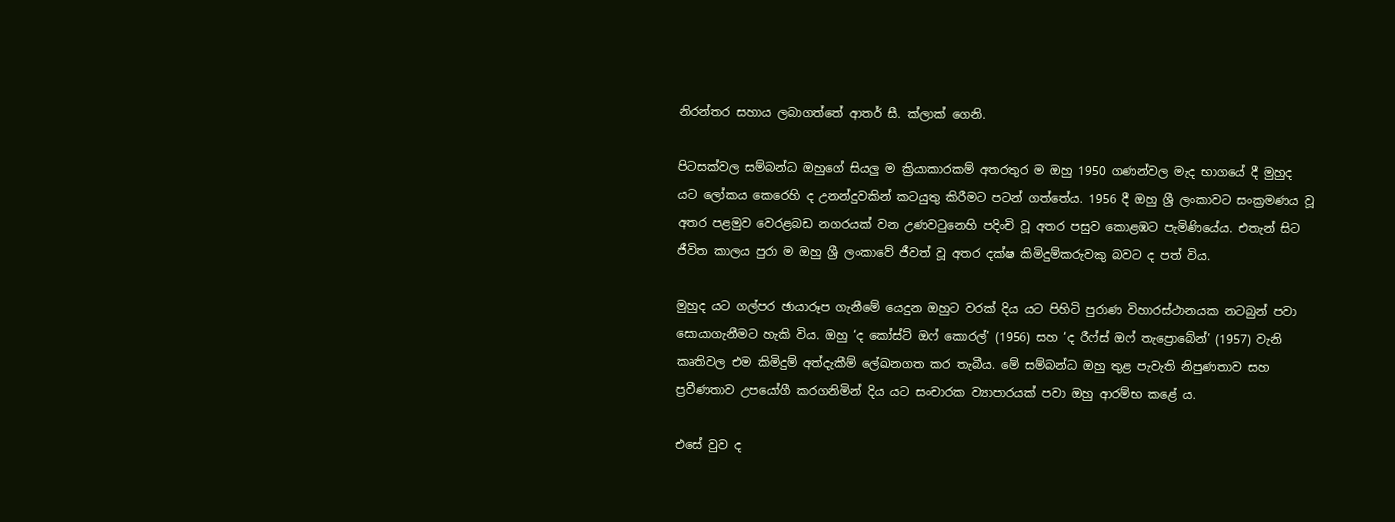නිරන්තර සහාය ලබාගත්තේ ආතර් සී. ක්ලාක් ගෙනි.

පිටසක්වල සම්බන්ධ ඔහුගේ සියලු ම ක්‍රියාකාරකම් අතරතුර ම ඔහු 1950 ගණන්වල මැද භාගයේ දී මුහුද යට ලෝකය කෙරෙහි ද උනන්දුවකින් කටයුතු කිරීමට පටන් ගත්තේය. 1956 දී ඔහු ශ්‍රී ලංකාවට සංක්‍රමණය වූ අතර පළමුව වෙරළබඩ නගරයක් වන උණවටුනෙහි පදිංචි වූ අතර පසුව කොළඹට පැමිණියේය. එතැන් සිට ජීවිත කාලය පුරා ම ඔහු ශ්‍රී ලංකාවේ ජීවත් වූ අතර දක්ෂ කිමිදුම්කරුවකු බවට ද පත් විය.

මුහුද යට ගල්පර ඡායාරූප ගැනීමේ යෙදුන ඔහුට වරක් දිය යට පිහිටි පුරාණ විහාරස්ථානයක නටබුන් පවා සොයාගැනීමට හැකි විය. ඔහු ‘ද කෝස්ට් ඔෆ් කොරල්’ (1956) සහ ‘ද රීෆ්ස් ඔෆ් තැප්‍රොබේන්’ (1957) වැනි කෘතිවල එම කිමිදුම් අත්දැකීම් ලේඛනගත කර තැබීය. මේ සම්බන්ධ ඔහු තුළ පැවැති නිපුණතාව සහ ප්‍රවීණතාව උපයෝගී කරගනිමින් දිය යට සංචාරක ව්‍යාපාරයක් පවා ඔහු ආරම්භ කළේ ය.

එසේ වුව ද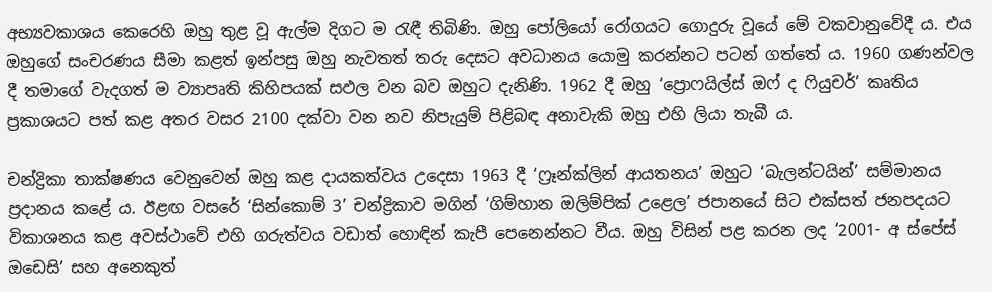අභ්‍යවකාශය කෙරෙහි ඔහු තුළ වූ ඇල්ම දිගට ම රැඳී තිබිණි. ඔහු පෝලියෝ රෝගයට ගොදුරු වූයේ මේ වකවානුවේදී ය. එය ඔහුගේ සංචරණය සීමා කළත් ඉන්පසු ඔහු නැවතත් තරු දෙසට අවධානය යොමු කරන්නට පටන් ගත්තේ ය. 1960 ගණන්වල දී තමාගේ වැදගත් ම ව්‍යාපෘති කිහිපයක් සඵල වන බව ඔහුට දැනිණි. 1962 දී ඔහු ‘ප්‍රොෆයිල්ස් ඔෆ් ද ෆියුචර්’ කෘතිය ප්‍රකාශයට පත් කළ අතර වසර 2100 දක්වා වන නව නිපැයුම් පිළිබඳ අනාවැකි ඔහු එහි ලියා තැබී ය.

චන්ද්‍රිකා තාක්ෂණය වෙනුවෙන් ඔහු කළ දායකත්වය උදෙසා 1963 දී ‘ෆ්‍රෑන්ක්ලින් ආයතනය’ ඔහුට ‘බැලන්ටයින්’ සම්මානය ප්‍රදානය කළේ ය. ඊළඟ වසරේ ‘සින්කොම් 3’ චන්ද්‍රිකාව මගින් ‘ගිම්හාන ඔලිම්පික් උළෙල’ ජපානයේ සිට එක්සත් ජනපදයට විකාශනය කළ අවස්ථාවේ එහි ගරුත්වය වඩාත් හොඳින් කැපී පෙනෙන්නට වීය. ඔහු විසින් පළ කරන ලද ‘2001- අ ස්පේස් ඔඩෙසි’ සහ අනෙකුත්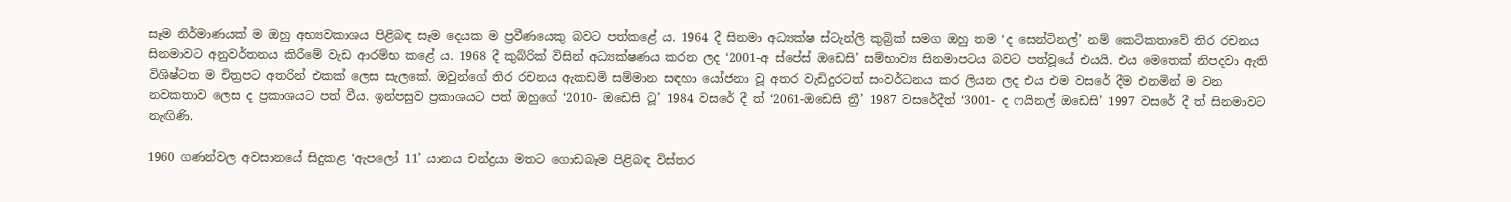සෑම නිර්මාණයක් ම ඔහු අභ්‍යවකාශය පිළිබඳ සෑම දෙයක ම ප්‍රවීණයෙකු බවට පත්කළේ ය. 1964 දී සිනමා අධ්‍යක්ෂ ස්ටැන්ලි කුබ්‍රික් සමග ඔහු තම ‘ද සෙන්ටිනල්’ නම් කෙටිකතාවේ තිර රචනය සිනමාවට අනුවර්තනය කිරීමේ වැඩ ආරම්භ කළේ ය. 1968 දී කුබ්රික් විසින් අධ්‍යක්ෂණය කරන ලද ‘2001-අ ස්පේස් ඔඩෙසි’ සම්භාව්‍ය සිනමාපටය බවට පත්වූයේ එයයි. එය මෙතෙක් නිපදවා ඇති විශිෂ්ටත ම චිත්‍රපට අතරින් එකක් ලෙස සැලකේ. ඔවුන්ගේ තිර රචනය ඇකඩමි සම්මාන සඳහා යෝජනා වූ අතර වැඩිදුරටත් සංවර්ධනය කර ලියන ලද එය එම වසරේ දීම එනමින් ම වන නවකතාව ලෙස ද ප්‍රකාශයට පත් වීය. ඉන්පසුව ප්‍රකාශයට පත් ඔහුගේ ‘2010- ඔඩෙසි ටූ’ 1984 වසරේ දී ත් ‘2061-ඔඩෙසි ත්‍රී’ 1987 වසරේදීත් ‘3001- ද ෆයිනල් ඔඩෙසි’ 1997 වසරේ දී ත් සිනමාවට නැඟිණි.

1960 ගණන්වල අවසානයේ සිදුකළ ‘ඇපලෝ 11’ යානය චන්ද්‍රයා මතට ගොඩබෑම පිළිබඳ විස්තර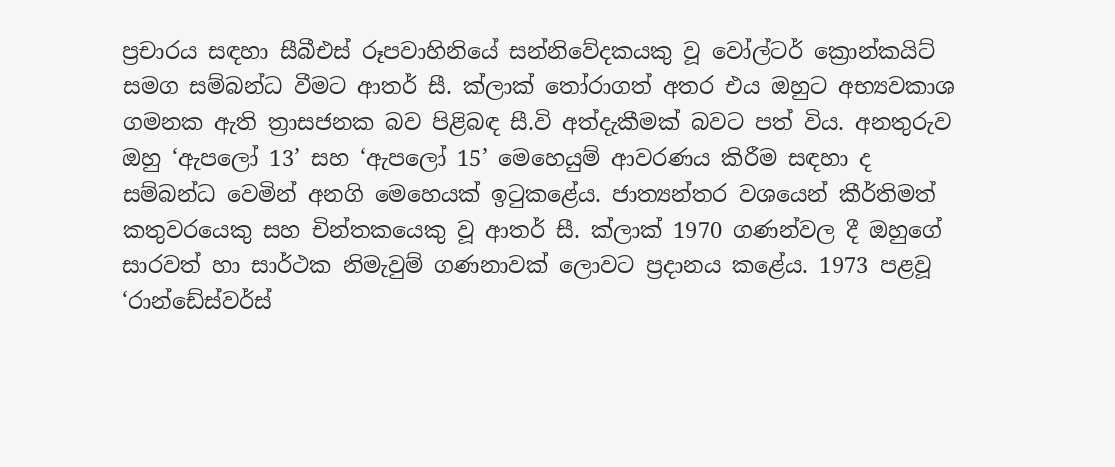ප්‍රචාරය සඳහා සීබීඑස් රූපවාහිනියේ සන්නිවේදකයකු වූ වෝල්ටර් ක්‍රොන්කයිට් සමග සම්බන්ධ වීමට ආතර් සී. ක්ලාක් තෝරාගත් අතර එය ඔහුට අභ්‍යවකාශ ගමනක ඇති ත්‍රාසජනක බව පිළිබඳ සී.වි අත්දැකීමක් බවට පත් විය. අනතුරුව ඔහු ‘ඇපලෝ 13’ සහ ‘ඇපලෝ 15’ මෙහෙයුම් ආවරණය කිරීම සඳහා ද සම්බන්ධ වෙමින් අනගි මෙහෙයක් ඉටුකළේය. ජාත්‍යන්තර වශයෙන් කීර්තිමත් කතුවරයෙකු සහ චින්තකයෙකු වූ ආතර් සී. ක්ලාක් 1970 ගණන්වල දී ඔහුගේ සාරවත් හා සාර්ථක නිමැවුම් ගණනාවක් ලොවට ප්‍රදානය කළේය. 1973 පළවූ ‘රාන්ඩේස්වර්ස්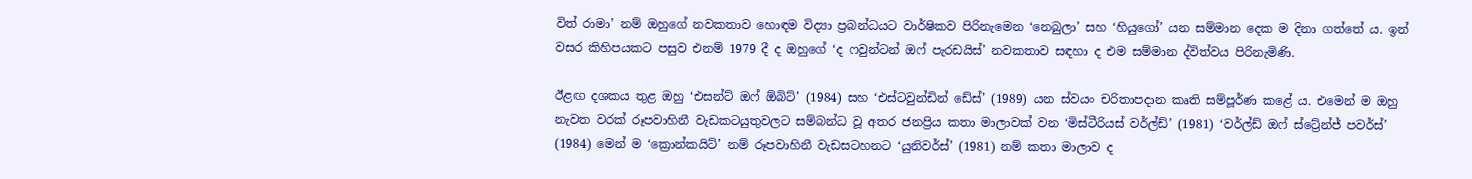විත් රාමා’ නම් ඔහුගේ නවකතාව හොඳම විද්‍යා ප්‍රබන්ධයට වාර්ෂිකව පිරිනැමෙන ‘නෙබුලා’ සහ ‘හියුගෝ’ යන සම්මාන දෙක ම දිනා ගත්තේ ය. ඉන් වසර කිහිපයකට පසුව එනම් 1979 දී ද ඔහුගේ ‘ද ෆවුන්ටන් ඔෆ් පැරඩයිස්’ නවකතාව සඳහා ද එම සම්මාන ද්විත්වය පිරිනැමිණි.

ඊළඟ දශකය තුළ ඔහු ‘එසන්ට් ඔෆ් ඕබිට්’ (1984) සහ ‘එස්ටවුන්ඩින් ඩේස්’ (1989) යන ස්වයං චරිතාපදාන කෘති සම්පූර්ණ කළේ ය. එමෙන් ම ඔහු නැවත වරක් රූපවාහිනී වැඩකටයුතුවලට සම්බන්ධ වූ අතර ජනප්‍රිය කතා මාලාවක් වන ‘මිස්ටීරියස් වර්ල්ඩ්’ (1981) ‘වර්ල්ඩ් ඔෆ් ස්ට්‍රේන්ජ් පවර්ස්’ (1984) මෙන් ම ‘ක්‍රොන්කයිට්’ නම් රූපවාහිනී වැඩසටහනට ‘යුනිවර්ස්’ (1981) නම් කතා මාලාව ද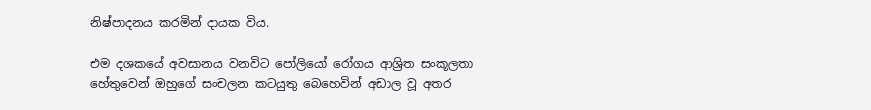නිෂ්පාදනය කරමින් දායක විය.

එම දශකයේ අවසානය වනවිට පෝලියෝ රෝගය ආශ්‍රිත සංකූලතා හේතුවෙන් ඔහුගේ සංචලන කටයුතු බෙහෙවින් අඩාල වූ අතර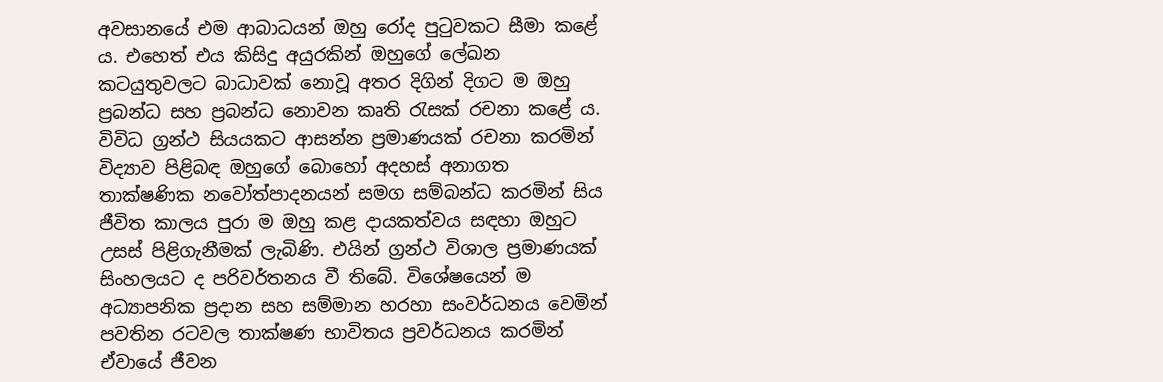අවසානයේ එම ආබාධයන් ඔහු රෝද පුටුවකට සීමා කළේ ය. එහෙත් එය කිසිදු අයුරකින් ඔහුගේ ලේඛන කටයුතුවලට බාධාවක් නොවූ අතර දිගින් දිගට ම ඔහු ප්‍රබන්ධ සහ ප්‍රබන්ධ නොවන කෘති රැසක් රචනා කළේ ය. විවිධ ග්‍රන්ථ සියයකට ආසන්න ප්‍රමාණයක් රචනා කරමින් විද්‍යාව පිළිබඳ ඔහුගේ බොහෝ අදහස් අනාගත තාක්ෂණික නවෝත්පාදනයන් සමග සම්බන්ධ කරමින් සිය ජීවිත කාලය පුරා ම ඔහු කළ දායකත්වය සඳහා ඔහුට උසස් පිළිගැනීමක් ලැබිණි. එයින් ග්‍රන්ථ විශාල ප්‍රමාණයක් සිංහලයට ද පරිවර්තනය වී තිබේ. විශේෂයෙන් ම අධ්‍යාපනික ප්‍රදාන සහ සම්මාන හරහා සංවර්ධනය වෙමින් පවතින රටවල තාක්ෂණ භාවිතය ප්‍රවර්ධනය කරමින් ඒවායේ ජීවන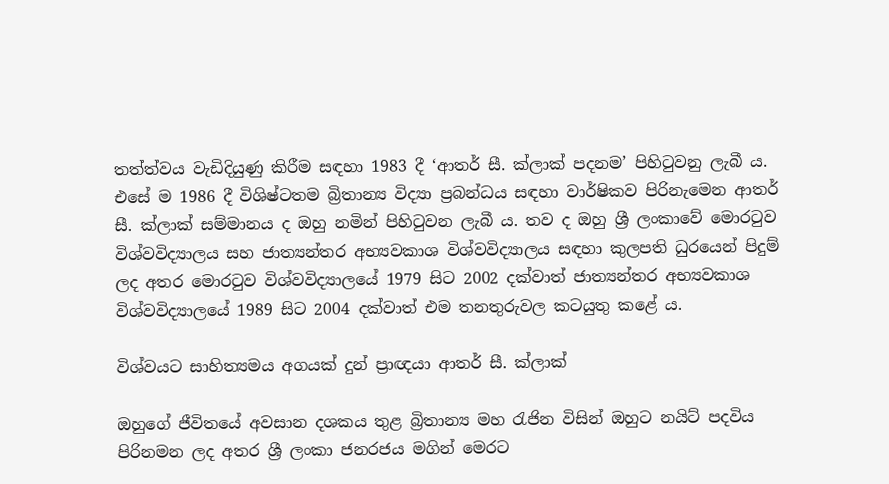තත්ත්වය වැඩිදියුණු කිරීම සඳහා 1983 දී ‘ආතර් සී. ක්ලාක් පදනම’ පිහිටුවනු ලැබී ය. එසේ ම 1986 දී විශිෂ්ටතම බ්‍රිතාන්‍ය විද්‍යා ප්‍රබන්ධය සඳහා වාර්ෂිකව පිරිනැමෙන ආතර් සී. ක්ලාක් සම්මානය ද ඔහු නමින් පිහිටුවන ලැබී ය. තව ද ඔහු ශ්‍රී ලංකාවේ මොරටුව විශ්වවිද්‍යාලය සහ ජාත්‍යන්තර අභ්‍යවකාශ විශ්වවිද්‍යාලය සඳහා කුලපති ධුරයෙන් පිදුම් ලද අතර මොරටුව විශ්වවිද්‍යාලයේ 1979 සිට 2002 දක්වාත් ජාත්‍යන්තර අභ්‍යවකාශ විශ්වවිද්‍යාලයේ 1989 සිට 2004 දක්වාත් එම තනතුරුවල කටයුතු කළේ ය.

විශ්වයට සාහිත්‍යමය අගයක් දුන් ප්‍රාඥයා ආතර් සී. ක්ලාක්

ඔහුගේ ජීවිතයේ අවසාන දශකය තුළ බ්‍රිතාන්‍ය මහ රැජින විසින් ඔහුට නයිට් පදවිය පිරිනමන ලද අතර ශ්‍රී ලංකා ජනරජය මගින් මෙරට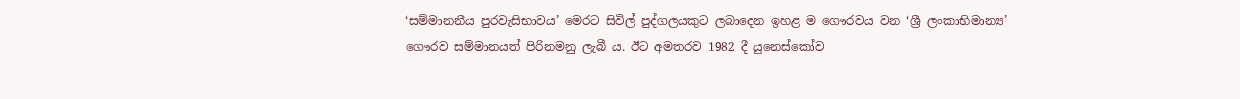‘සම්මානනීය පුරවැසිභාවය’ මෙරට සිවිල් පුද්ගලයකුට ලබාදෙන ඉහළ ම ගෞරවය වන ‘ශ්‍රී ලංකාභිමාන්‍ය’ ගෞරව සම්මානයත් පිරිනමනු ලැබී ය. ඊට අමතරව 1982 දී යුනෙස්කෝව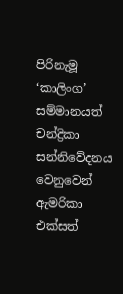පිරිනැමූ ‘කාලිංග’ සම්මානයත් චන්ද්‍රිකා සන්නිවේදනය වෙනුවෙන් ඇමරිකා එක්සත්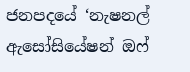ජනපදයේ ‘නැෂනල් ඇසෝසියේෂන් ඔෆ්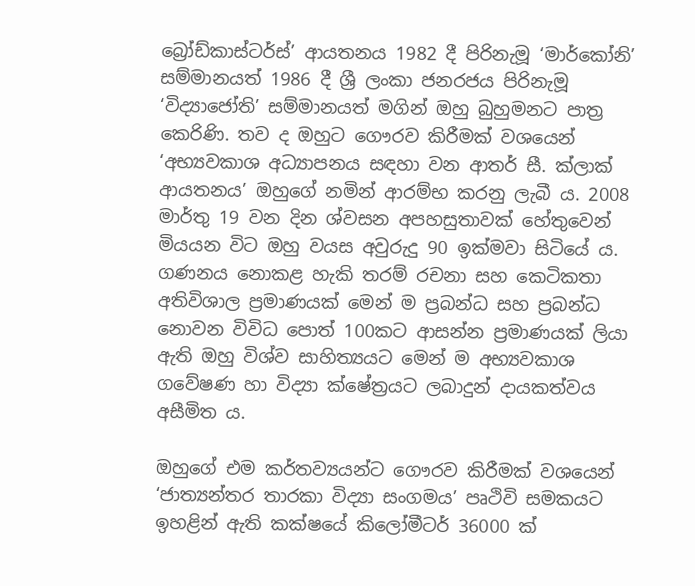බ්‍රෝඩ්කාස්ටර්ස්’ ආයතනය 1982 දී පිරිනැමූ ‘මාර්කෝනි’ සම්මානයත් 1986 දී ශ්‍රී ලංකා ජනරජය පිරිනැමූ ‘විද්‍යාජෝති’ සම්මානයත් මගින් ඔහු බුහුමනට පාත්‍ර කෙරිණි. තව ද ඔහුට ගෞරව කිරීමක් වශයෙන් ‘අභ්‍යවකාශ අධ්‍යාපනය සඳහා වන ආතර් සී. ක්ලාක් ආයතනය’ ඔහුගේ නමින් ආරම්භ කරනු ලැබී ය. 2008 මාර්තු 19 වන දින ශ්වසන අපහසුතාවක් හේතුවෙන් මියයන විට ඔහු වයස අවුරුදු 90 ඉක්මවා සිටියේ ය. ගණනය නොකළ හැකි තරම් රචනා සහ කෙටිකතා අතිවිශාල ප්‍රමාණයක් මෙන් ම ප්‍රබන්ධ සහ ප්‍රබන්ධ නොවන විවිධ පොත් 100කට ආසන්න ප්‍රමාණයක් ලියා ඇති ඔහු විශ්ව සාහිත්‍යයට මෙන් ම අභ්‍යවකාශ ගවේෂණ හා විද්‍යා ක්ෂේත්‍රයට ලබාදුන් දායකත්වය අසීමිත ය.

ඔහුගේ එම කර්තව්‍යයන්ට ගෞරව කිරීමක් වශයෙන් ‘ජාත්‍යන්තර තාරකා විද්‍යා සංගමය’ පෘථිවි සමකයට ඉහළින් ඇති කක්ෂයේ කිලෝමීටර් 36000 ක්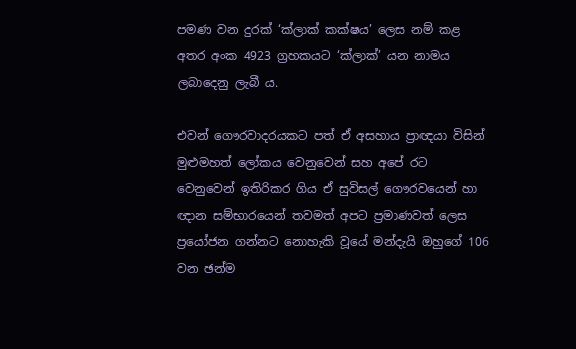පමණ වන දුරක් ‘ක්ලාක් කක්ෂය’ ලෙස නම් කළ අතර අංක 4923 ග්‍රහකයට ‘ක්ලාක්’ යන නාමය ලබාදෙනු ලැබී ය.

එවන් ගෞරවාදරයකට පත් ඒ අසහාය ප්‍රාඥයා විසින් මුළුමහත් ලෝකය වෙනුවෙන් සහ අපේ රට වෙනුවෙන් ඉතිරිකර ගිය ඒ සුවිසල් ගෞරවයෙන් හා ඥාන සම්භාරයෙන් තවමත් අපට ප්‍රමාණවත් ලෙස ප්‍රයෝජන ගන්නට නොහැකි වූයේ මන්දැයි ඔහුගේ 106 වන ඡන්ම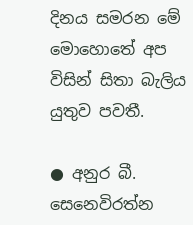දිනය සමරන මේ මොහොතේ අප විසින් සිතා බැලිය යුතුව පවතී.

● අනුර බී. සෙනෙවිරත්න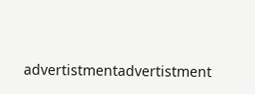advertistmentadvertistment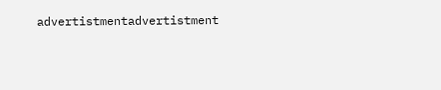advertistmentadvertistment